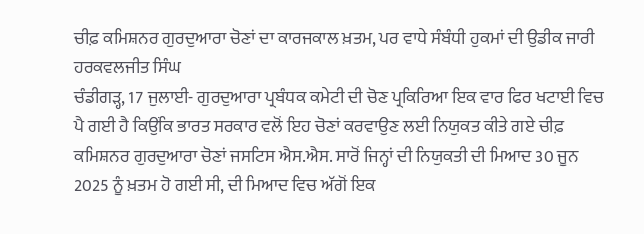ਚੀਫ਼ ਕਮਿਸ਼ਨਰ ਗੁਰਦੁਆਰਾ ਚੋਣਾਂ ਦਾ ਕਾਰਜਕਾਲ ਖ਼ਤਮ, ਪਰ ਵਾਧੇ ਸੰਬੰਧੀ ਹੁਕਮਾਂ ਦੀ ਉਡੀਕ ਜਾਰੀ
ਹਰਕਵਲਜੀਤ ਸਿੰਘ
ਚੰਡੀਗੜ੍ਹ, 17 ਜੁਲਾਈ- ਗੁਰਦੁਆਰਾ ਪ੍ਰਬੰਧਕ ਕਮੇਟੀ ਦੀ ਚੋਣ ਪ੍ਰਕਿਰਿਆ ਇਕ ਵਾਰ ਫਿਰ ਖਟਾਈ ਵਿਚ ਪੈ ਗਈ ਹੈ ਕਿਉਂਕਿ ਭਾਰਤ ਸਰਕਾਰ ਵਲੋਂ ਇਹ ਚੋਣਾਂ ਕਰਵਾਉਣ ਲਈ ਨਿਯੁਕਤ ਕੀਤੇ ਗਏ ਚੀਫ਼ ਕਮਿਸ਼ਨਰ ਗੁਰਦੁਆਰਾ ਚੋਣਾਂ ਜਸਟਿਸ ਐਸ.ਐਸ. ਸਾਰੋਂ ਜਿਨ੍ਹਾਂ ਦੀ ਨਿਯੁਕਤੀ ਦੀ ਮਿਆਦ 30 ਜੂਨ 2025 ਨੂੰ ਖ਼ਤਮ ਹੋ ਗਈ ਸੀ, ਦੀ ਮਿਆਦ ਵਿਚ ਅੱਗੋਂ ਇਕ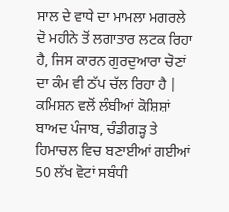ਸਾਲ ਦੇ ਵਾਧੇ ਦਾ ਮਾਮਲਾ ਮਗਰਲੇ ਦੋ ਮਹੀਨੇ ਤੋਂ ਲਗਾਤਾਰ ਲਟਕ ਰਿਹਾ ਹੈ, ਜਿਸ ਕਾਰਨ ਗੁਰਦੁਆਰਾ ਚੋਣਾਂ ਦਾ ਕੰਮ ਵੀ ਠੱਪ ਚੱਲ ਰਿਹਾ ਹੈ | ਕਮਿਸ਼ਨ ਵਲੋਂ ਲੰਬੀਆਂ ਕੋਸ਼ਿਸ਼ਾਂ ਬਾਅਦ ਪੰਜਾਬ, ਚੰਡੀਗੜ੍ਹ ਤੇ ਹਿਮਾਚਲ ਵਿਚ ਬਣਾਈਆਂ ਗਈਆਂ 50 ਲੱਖ ਵੋਟਾਂ ਸਬੰਧੀ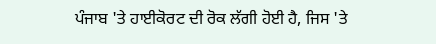ਪੰਜਾਬ 'ਤੇ ਹਾਈਕੋਰਟ ਦੀ ਰੋਕ ਲੱਗੀ ਹੋਈ ਹੈ, ਜਿਸ 'ਤੇ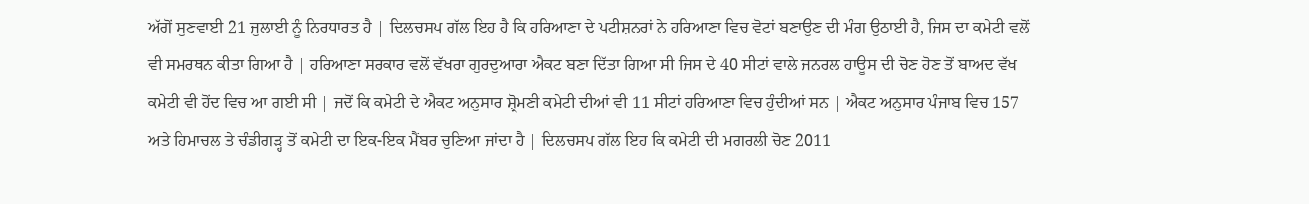ਅੱਗੋਂ ਸੁਣਵਾਈ 21 ਜੁਲਾਈ ਨੂੰ ਨਿਰਧਾਰਤ ਹੈ | ਦਿਲਚਸਪ ਗੱਲ ਇਹ ਹੈ ਕਿ ਹਰਿਆਣਾ ਦੇ ਪਟੀਸ਼ਨਰਾਂ ਨੇ ਹਰਿਆਣਾ ਵਿਚ ਵੋਟਾਂ ਬਣਾਉਣ ਦੀ ਮੰਗ ਉਠਾਈ ਹੈ, ਜਿਸ ਦਾ ਕਮੇਟੀ ਵਲੋਂ ਵੀ ਸਮਰਥਨ ਕੀਤਾ ਗਿਆ ਹੈ | ਹਰਿਆਣਾ ਸਰਕਾਰ ਵਲੋਂ ਵੱਖਰਾ ਗੁਰਦੁਆਰਾ ਐਕਟ ਬਣਾ ਦਿੱਤਾ ਗਿਆ ਸੀ ਜਿਸ ਦੇ 40 ਸੀਟਾਂ ਵਾਲੇ ਜਨਰਲ ਹਾਊਸ ਦੀ ਚੋਣ ਹੋਣ ਤੋਂ ਬਾਅਦ ਵੱਖ ਕਮੇਟੀ ਵੀ ਹੋਂਦ ਵਿਚ ਆ ਗਈ ਸੀ | ਜਦੋਂ ਕਿ ਕਮੇਟੀ ਦੇ ਐਕਟ ਅਨੁਸਾਰ ਸ਼੍ਰੋਮਣੀ ਕਮੇਟੀ ਦੀਆਂ ਵੀ 11 ਸੀਟਾਂ ਹਰਿਆਣਾ ਵਿਚ ਹੁੰਦੀਆਂ ਸਨ | ਐਕਟ ਅਨੁਸਾਰ ਪੰਜਾਬ ਵਿਚ 157 ਅਤੇ ਹਿਮਾਚਲ ਤੇ ਚੰਡੀਗੜ੍ਹ ਤੋਂ ਕਮੇਟੀ ਦਾ ਇਕ-ਇਕ ਮੈਂਬਰ ਚੁਣਿਆ ਜਾਂਦਾ ਹੈ | ਦਿਲਚਸਪ ਗੱਲ ਇਹ ਕਿ ਕਮੇਟੀ ਦੀ ਮਗਰਲੀ ਚੋਣ 2011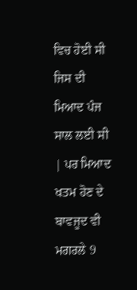ਵਿਚ ਹੋਈ ਸੀ ਜਿਸ ਦੀ ਮਿਆਦ ਪੰਜ ਸਾਲ ਲਈ ਸੀ | ਪਰ ਮਿਆਦ ਖਤਮ ਹੋਣ ਦੇ ਬਾਵਜੂਦ ਵੀ ਮਗਰਲੇ 9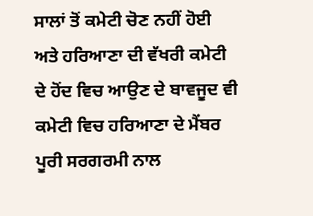ਸਾਲਾਂ ਤੋਂ ਕਮੇਟੀ ਚੋਣ ਨਹੀਂ ਹੋਈ ਅਤੇ ਹਰਿਆਣਾ ਦੀ ਵੱਖਰੀ ਕਮੇਟੀ ਦੇ ਹੋਂਦ ਵਿਚ ਆਉਣ ਦੇ ਬਾਵਜੂਦ ਵੀ ਕਮੇਟੀ ਵਿਚ ਹਰਿਆਣਾ ਦੇ ਮੈਂਬਰ ਪੂਰੀ ਸਰਗਰਮੀ ਨਾਲ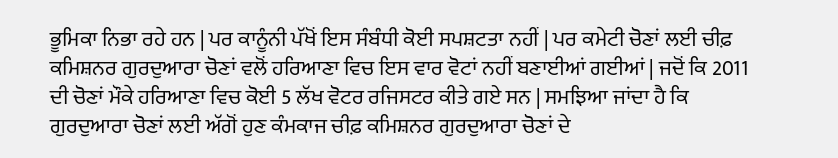ਭੂਮਿਕਾ ਨਿਭਾ ਰਹੇ ਹਨ | ਪਰ ਕਾਨੂੰਨੀ ਪੱਖੋਂ ਇਸ ਸੰਬੰਧੀ ਕੋਈ ਸਪਸ਼ਟਤਾ ਨਹੀਂ | ਪਰ ਕਮੇਟੀ ਚੋਣਾਂ ਲਈ ਚੀਫ਼ ਕਮਿਸ਼ਨਰ ਗੁਰਦੁਆਰਾ ਚੋਣਾਂ ਵਲੋਂ ਹਰਿਆਣਾ ਵਿਚ ਇਸ ਵਾਰ ਵੋਟਾਂ ਨਹੀਂ ਬਣਾਈਆਂ ਗਈਆਂ | ਜਦੋਂ ਕਿ 2011 ਦੀ ਚੋਣਾਂ ਮੌਕੇ ਹਰਿਆਣਾ ਵਿਚ ਕੋਈ 5 ਲੱਖ ਵੋਟਰ ਰਜਿਸਟਰ ਕੀਤੇ ਗਏ ਸਨ | ਸਮਝਿਆ ਜਾਂਦਾ ਹੈ ਕਿ ਗੁਰਦੁਆਰਾ ਚੋਣਾਂ ਲਈ ਅੱਗੋਂ ਹੁਣ ਕੰਮਕਾਜ ਚੀਫ਼ ਕਮਿਸ਼ਨਰ ਗੁਰਦੁਆਰਾ ਚੋਣਾਂ ਦੇ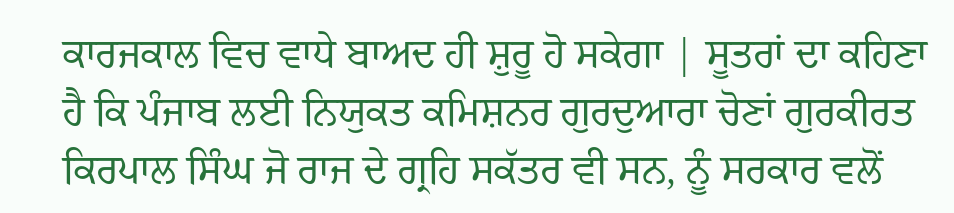ਕਾਰਜਕਾਲ ਵਿਚ ਵਾਧੇ ਬਾਅਦ ਹੀ ਸ਼ੁਰੂ ਹੋ ਸਕੇਗਾ | ਸੂਤਰਾਂ ਦਾ ਕਹਿਣਾ ਹੈ ਕਿ ਪੰਜਾਬ ਲਈ ਨਿਯੁਕਤ ਕਮਿਸ਼ਨਰ ਗੁਰਦੁਆਰਾ ਚੋਣਾਂ ਗੁਰਕੀਰਤ ਕਿਰਪਾਲ ਸਿੰਘ ਜੋ ਰਾਜ ਦੇ ਗ੍ਰਹਿ ਸਕੱਤਰ ਵੀ ਸਨ, ਨੂੰ ਸਰਕਾਰ ਵਲੋਂ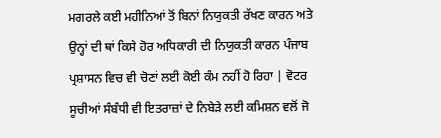ਮਗਰਲੇ ਕਈ ਮਹੀਨਿਆਂ ਤੋਂ ਬਿਨਾਂ ਨਿਯੁਕਤੀ ਰੱਖਣ ਕਾਰਨ ਅਤੇ ਉਨ੍ਹਾਂ ਦੀ ਥਾਂ ਕਿਸੇ ਹੋਰ ਅਧਿਕਾਰੀ ਦੀ ਨਿਯੁਕਤੀ ਕਾਰਨ ਪੰਜਾਬ ਪ੍ਰਸ਼ਾਸਨ ਵਿਚ ਵੀ ਚੋਣਾਂ ਲਈ ਕੋਈ ਕੰਮ ਨਹੀਂ ਹੋ ਰਿਹਾ | ਵੋਟਰ ਸੂਚੀਆਂ ਸੰਬੰਧੀ ਵੀ ਇਤਰਾਜ਼ਾਂ ਦੇ ਨਿਬੇੜੇ ਲਈ ਕਮਿਸ਼ਨ ਵਲੋਂ ਜੋ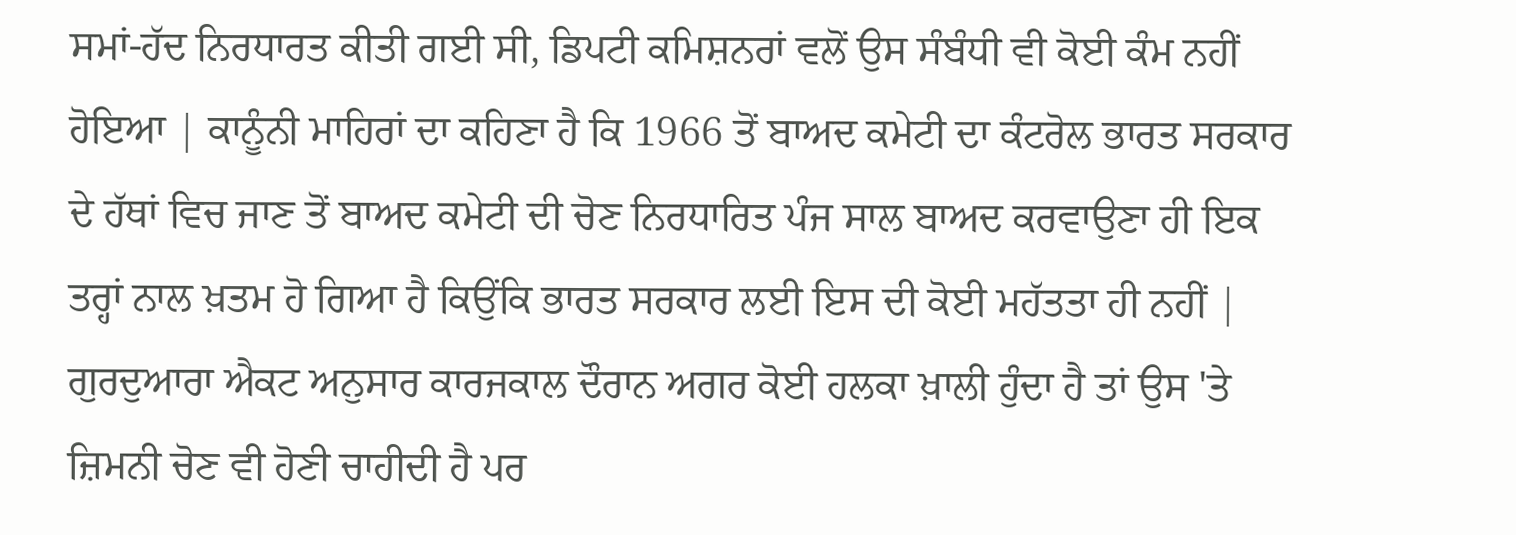ਸਮਾਂ-ਹੱਦ ਨਿਰਧਾਰਤ ਕੀਤੀ ਗਈ ਸੀ, ਡਿਪਟੀ ਕਮਿਸ਼ਨਰਾਂ ਵਲੋਂ ਉਸ ਸੰਬੰਧੀ ਵੀ ਕੋਈ ਕੰਮ ਨਹੀਂ ਹੋਇਆ | ਕਾਨੂੰਨੀ ਮਾਹਿਰਾਂ ਦਾ ਕਹਿਣਾ ਹੈ ਕਿ 1966 ਤੋਂ ਬਾਅਦ ਕਮੇਟੀ ਦਾ ਕੰਟਰੋਲ ਭਾਰਤ ਸਰਕਾਰ ਦੇ ਹੱਥਾਂ ਵਿਚ ਜਾਣ ਤੋਂ ਬਾਅਦ ਕਮੇਟੀ ਦੀ ਚੋਣ ਨਿਰਧਾਰਿਤ ਪੰਜ ਸਾਲ ਬਾਅਦ ਕਰਵਾਉਣਾ ਹੀ ਇਕ ਤਰ੍ਹਾਂ ਨਾਲ ਖ਼ਤਮ ਹੋ ਗਿਆ ਹੈ ਕਿਉਂਕਿ ਭਾਰਤ ਸਰਕਾਰ ਲਈ ਇਸ ਦੀ ਕੋਈ ਮਹੱਤਤਾ ਹੀ ਨਹੀਂ | ਗੁਰਦੁਆਰਾ ਐਕਟ ਅਨੁਸਾਰ ਕਾਰਜਕਾਲ ਦੌਰਾਨ ਅਗਰ ਕੋਈ ਹਲਕਾ ਖ਼ਾਲੀ ਹੁੰਦਾ ਹੈ ਤਾਂ ਉਸ 'ਤੇ ਜ਼ਿਮਨੀ ਚੋਣ ਵੀ ਹੋਣੀ ਚਾਹੀਦੀ ਹੈ ਪਰ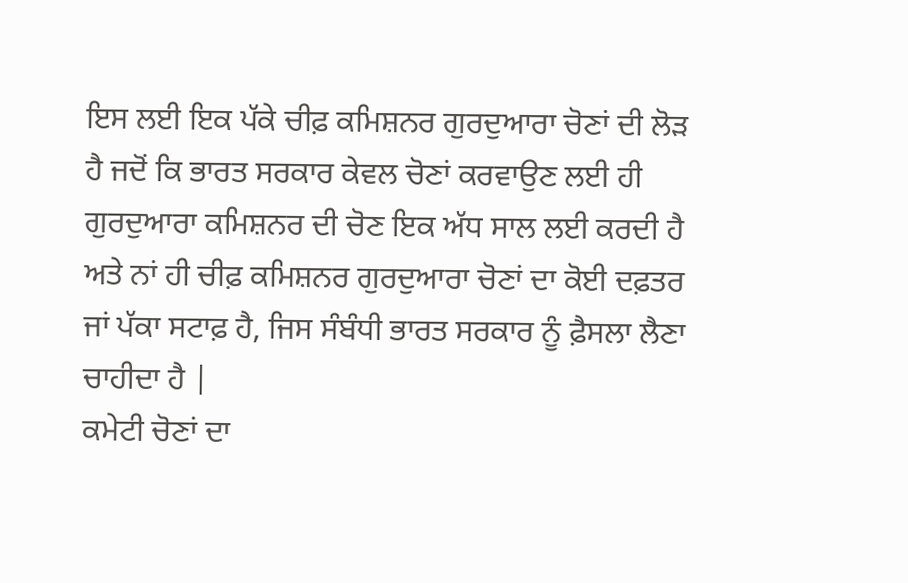ਇਸ ਲਈ ਇਕ ਪੱਕੇ ਚੀਫ਼ ਕਮਿਸ਼ਨਰ ਗੁਰਦੁਆਰਾ ਚੋਣਾਂ ਦੀ ਲੋੜ ਹੈ ਜਦੋਂ ਕਿ ਭਾਰਤ ਸਰਕਾਰ ਕੇਵਲ ਚੋਣਾਂ ਕਰਵਾਉਣ ਲਈ ਹੀ ਗੁਰਦੁਆਰਾ ਕਮਿਸ਼ਨਰ ਦੀ ਚੋਣ ਇਕ ਅੱਧ ਸਾਲ ਲਈ ਕਰਦੀ ਹੈ ਅਤੇ ਨਾਂ ਹੀ ਚੀਫ਼ ਕਮਿਸ਼ਨਰ ਗੁਰਦੁਆਰਾ ਚੋਣਾਂ ਦਾ ਕੋਈ ਦਫ਼ਤਰ ਜਾਂ ਪੱਕਾ ਸਟਾਫ਼ ਹੈ, ਜਿਸ ਸੰਬੰਧੀ ਭਾਰਤ ਸਰਕਾਰ ਨੂੰ ਫ਼ੈਸਲਾ ਲੈਣਾ ਚਾਹੀਦਾ ਹੈ |
ਕਮੇਟੀ ਚੋਣਾਂ ਦਾ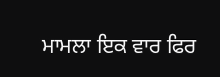ਮਾਮਲਾ ਇਕ ਵਾਰ ਫਿਰ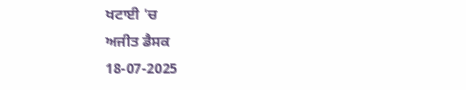ਖਟਾਈ 'ਚ
ਅਜੀਤ ਡੈਸਕ
18-07-2025